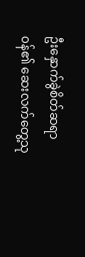ဦးနှောက်ခွဲစိတ်ဆရာ၀န်၏ ဆေးလက်တွေ့သု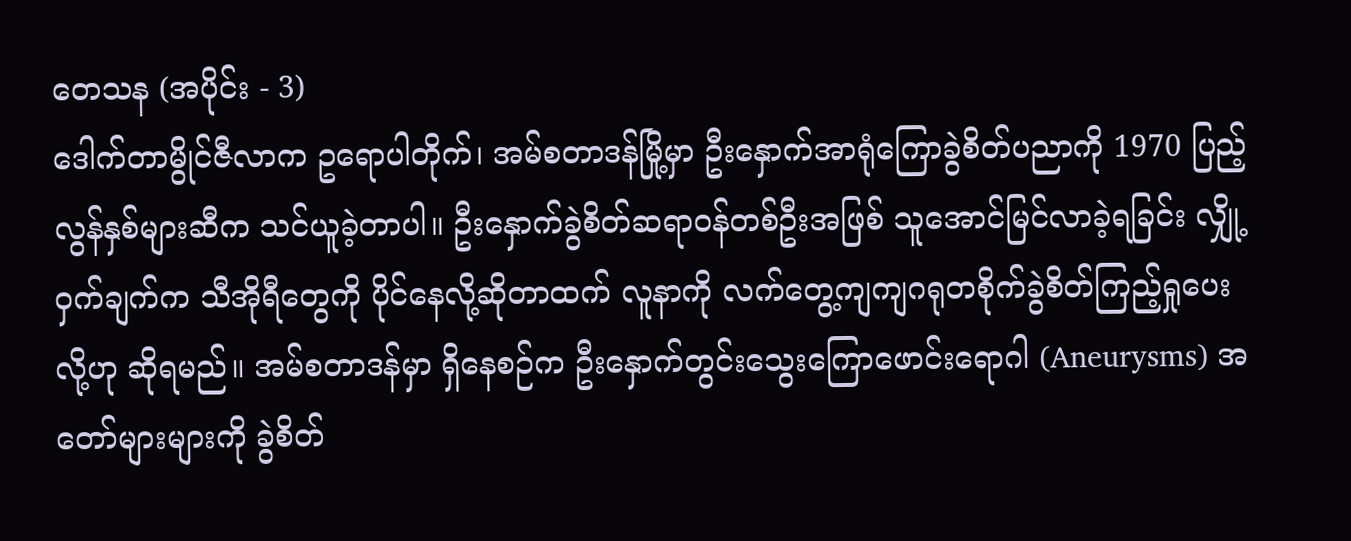တေသန (အပိုင်း - 3)
ဒေါက်တာမွိုင်ဇီလာက ဥရောပါတိုက်၊ အမ်စတာဒန်မြို့မှာ ဦးနှောက်အာရုံကြောခွဲစိတ်ပညာကို 1970 ပြည့်လွန်နှစ်များဆီက သင်ယူခဲ့တာပါ။ ဦးနှောက်ခွဲစိတ်ဆရာ၀န်တစ်ဦးအဖြစ် သူအောင်မြင်လာခဲ့ရခြင်း လျှို့၀ှက်ချက်က သီအိုရီတွေကို ပိုင်နေလို့ဆိုတာထက် လူနာကို လက်တွေ့ကျကျဂရုတစိုက်ခွဲစိတ်ကြည့်ရှုပေးလို့ဟု ဆိုရမည်။ အမ်စတာဒန်မှာ ရှိနေစဉ်က ဦးနှောက်တွင်းသွေးကြောဖောင်းရောဂါ (Aneurysms) အတော်များများကို ခွဲစိတ်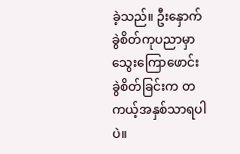ခဲ့သည်။ ဦးနှောက်ခွဲစိတ်ကုပညာမှာ သွေးကြောဖောင်းခွဲစိတ်ခြင်းက တကယ့်အနှစ်သာရပါပဲ။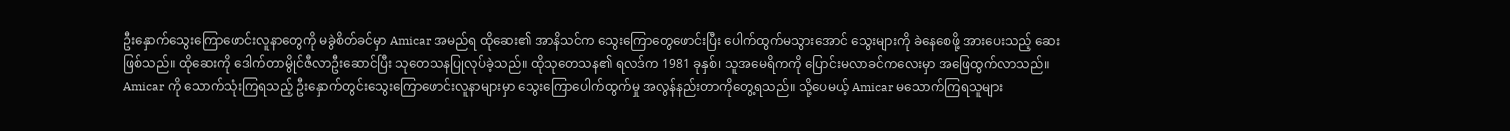ဦးနှောက်သွေးကြောဖောင်းလူနာတွေကို မခွဲစိတ်ခင်မှာ Amicar အမည်ရ ထိုဆေး၏ အာနိသင်က သွေးကြောတွေဖောင်းပြီး ပေါက်ထွက်မသွားအောင် သွေးများကို ခဲနေစေဖို့ အားပေးသည့် ဆေးဖြစ်သည်။ ထိုဆေးကို ဒေါက်တာမွိုင်ဇီလာဦးဆောင်ပြီး သုတေသနပြုလုပ်ခဲ့သည်။ ထိုသုတေသန၏ ရလဒ်က 1981 ခုနှစ်၊ သူအမေရိကကို ပြောင်းမလာခင်ကလေးမှာ အဖြေထွက်လာသည်။ Amicar ကို သောက်သုံးကြရသည့် ဦးနှောက်တွင်းသွေးကြောဖောင်းလူနာများမှာ သွေးကြောပေါက်ထွက်မှု အလွန်နည်းတာကိုတွေ့ရသည်။ သို့ပေမယ့် Amicar မသောက်ကြရသူများ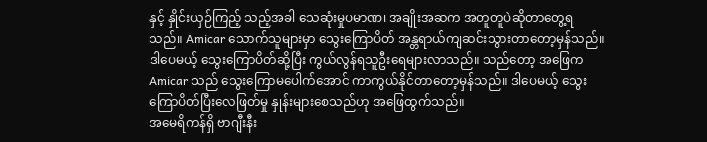နှင့် နှိုင်းယှဉ်ကြည့် သည့်အခါ သေဆုံးမှုပမာဏ၊ အချိုးအဆက အတူတူပဲဆိုတာတွေ့ရသည်။ Amicar သောက်သူများမှာ သွေးကြောပိတ် အန္တရာယ်ကျဆင်းသွားတာတော့မှန်သည်။ ဒါပေမယ့် သွေးကြောပိတ်ဆို့ပြီး ကွယ်လွန်ရသူဦးရေများလာသည်။ သည်တော့ အဖြေက Amicar သည် သွေးကြောမပေါက်အောင် ကာကွယ်နိုင်တာတော့မှန်သည်။ ဒါပေမယ့် သွေးကြောပိတ်ပြီးလေဖြတ်မှု နှုန်းများစေသည်ဟု အဖြေထွက်သည်။
အမေရိကန်ရှိ ဗာဂျီးနီး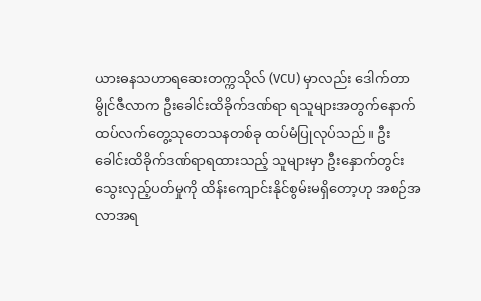ယားဓနသဟာရဆေးတက္ကသိုလ် (VCU) မှာလည်း ဒေါက်တာမွိုင်ဇီလာက ဦးခေါင်းထိခိုက်ဒဏ်ရာ ရသူများအတွက်နောက်ထပ်လက်တွေ့သုတေသနတစ်ခု ထပ်မံပြုလုပ်သည်။ ဦးခေါင်းထိခိုက်ဒဏ်ရာရထားသည့် သူများမှာ ဦးနှောက်တွင်းသွေးလှည့်ပတ်မှုကို ထိန်းကျောင်းနိုင်စွမ်းမရှိတော့ဟု အစဉ်အလာအရ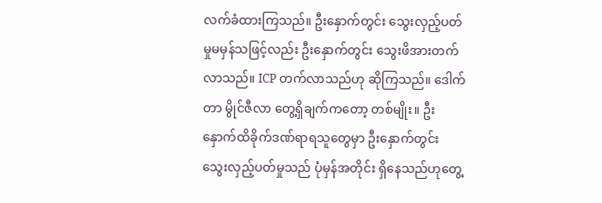လက်ခံထားကြသည်။ ဦးနှောက်တွင်း သွေးလှည့်ပတ်မှုမမှန်သဖြင့်လည်း ဦးနှောက်တွင်း သွေးဖိအားတက်လာသည်။ ICP တက်လာသည်ဟု ဆိုကြသည်။ ဒေါက်တာ မွိုင်ဇီလာ တွေ့ရှိချက်ကတော့ တစ်မျိုး။ ဦးနှောက်ထိခိုက်ဒဏ်ရာရသူတွေမှာ ဦးနှောက်တွင်း သွေးလှည့်ပတ်မှုသည် ပုံမှန်အတိုင်း ရှိနေသည်ဟုတွေ့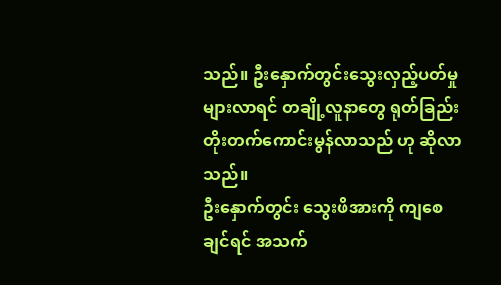သည်။ ဦးနှောက်တွင်းသွေးလှည့်ပတ်မှုများလာရင် တချို့လူနာတွေ ရုတ်ခြည်းတိုးတက်ကောင်းမွန်လာသည် ဟု ဆိုလာသည်။
ဦးနှောက်တွင်း သွေးဖိအားကို ကျစေချင်ရင် အသက်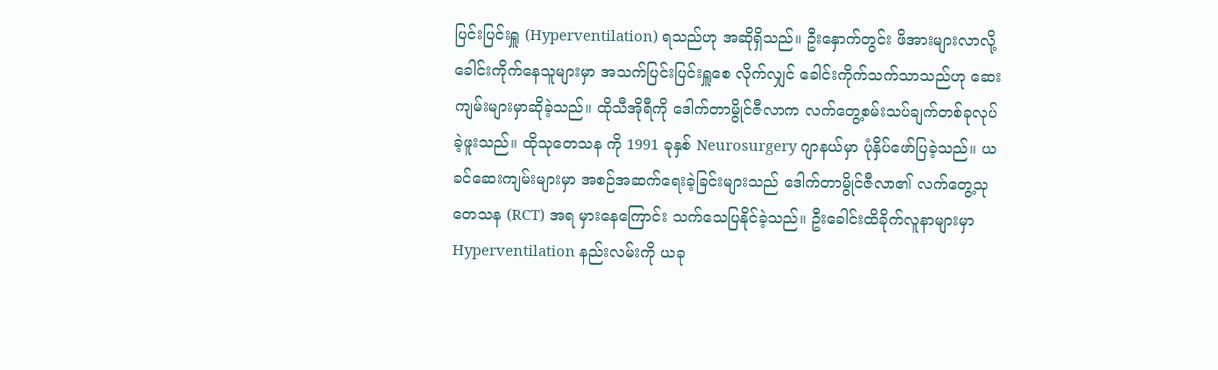ပြင်းပြင်းရှူ (Hyperventilation) ရသည်ဟု အဆိုရှိသည်။ ဦးနှောက်တွင်း ဖိအားများလာလို့ ခေါင်းကိုက်နေသူများမှာ အသက်ပြင်းပြင်းရှူစေ လိုက်လျှင် ခေါင်းကိုက်သက်သာသည်ဟု ဆေးကျမ်းများမှာဆိုခဲ့သည်။ ထိုသီအိုရီကို ဒေါက်တာမွိုင်ဇီလာက လက်တွေ့စမ်းသပ်ချက်တစ်ခုလုပ်ခဲ့ဖူးသည်။ ထိုသုတေသန ကို 1991 ခုနှစ် Neurosurgery ဂျာနယ်မှာ ပုံနှိပ်ဖော်ပြခဲ့သည်။ ယခင်ဆေးကျမ်းများမှာ အစဉ်အဆက်ရေးခဲ့ခြင်းများသည် ဒေါက်တာမွိုင်ဇီလာ၏ လက်တွေ့သုတေသန (RCT) အရ မှားနေကြောင်း သက်သေပြနိုင်ခဲ့သည်။ ဦးခေါင်းထိခိုက်လူနာများမှာ Hyperventilation နည်းလမ်းကို ယခု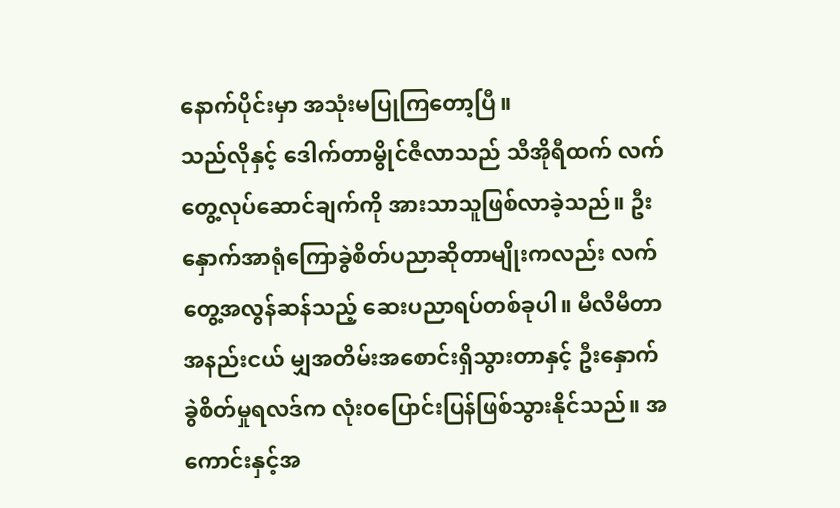နောက်ပိုင်းမှာ အသုံးမပြုကြတော့ပြီ။
သည်လိုနှင့် ဒေါက်တာမွိုင်ဇီလာသည် သီအိုရီထက် လက်တွေ့လုပ်ဆောင်ချက်ကို အားသာသူဖြစ်လာခဲ့သည်။ ဦးနှောက်အာရုံကြောခွဲစိတ်ပညာဆိုတာမျိုးကလည်း လက်တွေ့အလွန်ဆန်သည့် ဆေးပညာရပ်တစ်ခုပါ။ မီလီမီတာအနည်းငယ် မျှအတိမ်းအစောင်းရှိသွားတာနှင့် ဦးနှောက်ခွဲစိတ်မှုရလဒ်က လုံး၀ပြောင်းပြန်ဖြစ်သွားနိုင်သည်။ အကောင်းနှင့်အ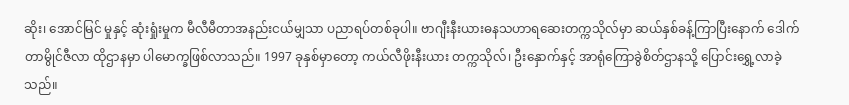ဆိုး၊ အောင်မြင် မှုနှင့် ဆုံးရှုံးမှုက မီလီမီတာအနည်းငယ်မျှသာ ပညာရပ်တစ်ခုပါ။ ဗာဂျီးနီးယားဓနသဟာရဆေးတက္ကသိုလ်မှာ ဆယ်နှစ်ခန့်ကြာပြီးနောက် ဒေါက်တာမွိုင်ဇီလာ ထိုဌာနမှာ ပါမောက္ခဖြစ်လာသည်။ 1997 ခုနှစ်မှာတော့ ကယ်လီဖိုးနီးယား တက္ကသိုလ်၊ ဦးနှောက်နှင့် အာရုံကြောခွဲစိတ်ဌာနသို့ ပြောင်းရွှေ့လာခဲ့သည်။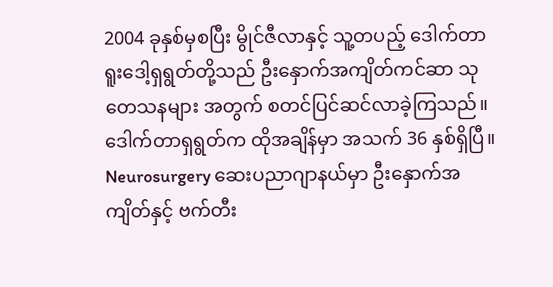2004 ခုနှစ်မှစပြီး မွိုင်ဇီလာနှင့် သူ့တပည့် ဒေါက်တာရူးဒေါ့ရှရွတ်တို့သည် ဦးနှောက်အကျိတ်ကင်ဆာ သုတေသနများ အတွက် စတင်ပြင်ဆင်လာခဲ့ကြသည်။ ဒေါက်တာရှရွတ်က ထိုအချိန်မှာ အသက် 36 နှစ်ရှိပြီ။ Neurosurgery ဆေးပညာဂျာနယ်မှာ ဦးနှောက်အကျိတ်နှင့် ဗက်တီး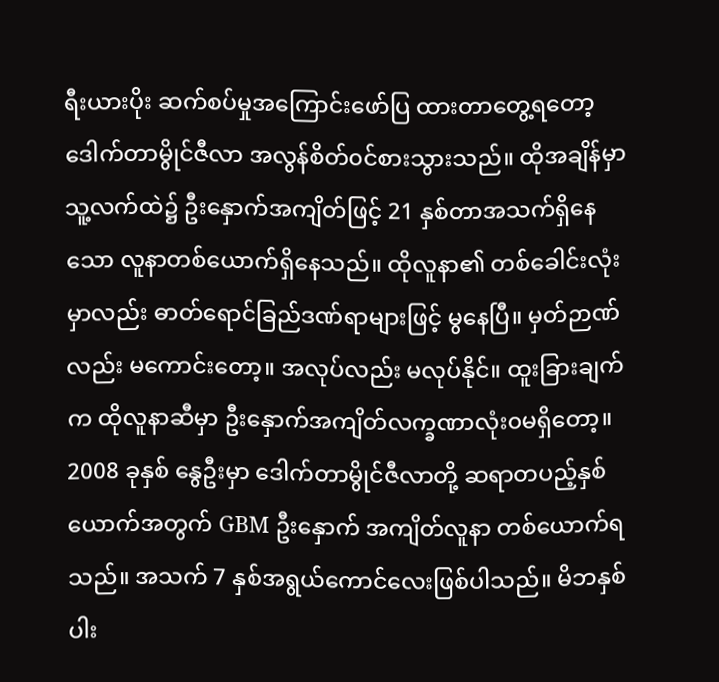ရီးယားပိုး ဆက်စပ်မှုအကြောင်းဖော်ပြ ထားတာတွေ့ရတော့ ဒေါက်တာမွိုင်ဇီလာ အလွန်စိတ်၀င်စားသွားသည်။ ထိုအချိန်မှာ သူ့လက်ထဲ၌ ဦးနှောက်အကျိတ်ဖြင့် 21 နှစ်တာအသက်ရှိနေသော လူနာတစ်ယောက်ရှိနေသည်။ ထိုလူနာ၏ တစ်ခေါင်းလုံးမှာလည်း ဓာတ်ရောင်ခြည်ဒဏ်ရာများဖြင့် မွနေပြီ။ မှတ်ဉာဏ်လည်း မကောင်းတော့။ အလုပ်လည်း မလုပ်နိုင်။ ထူးခြားချက်က ထိုလူနာဆီမှာ ဦးနှောက်အကျိတ်လက္ခဏာလုံး၀မရှိတော့။
2008 ခုနှစ် နွေဦးမှာ ဒေါက်တာမွိုင်ဇီလာတို့ ဆရာတပည့်နှစ်ယောက်အတွက် GBM ဦးနှောက် အကျိတ်လူနာ တစ်ယောက်ရသည်။ အသက် 7 နှစ်အရွယ်ကောင်လေးဖြစ်ပါသည်။ မိဘနှစ်ပါး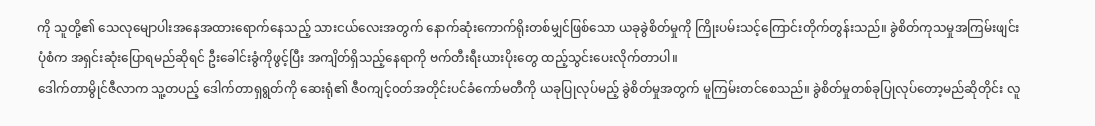ကို သူတို့၏ သေလုမျောပါးအနေအထားရောက်နေသည့် သားငယ်လေးအတွက် နောက်ဆုံးကောက်ရိုးတစ်မျှင်ဖြစ်သော ယခုခွဲစိတ်မှုကို ကြိုးပမ်းသင့်ကြောင်းတိုက်တွန်းသည်။ ခွဲစိတ်ကုသမှုအကြမ်းဖျင်းပုံစံက အရှင်းဆုံးပြောရမည်ဆိုရင် ဦးခေါင်းခွံကိုဖွင့်ပြီး အကျိတ်ရှိသည့်နေရာကို ဗက်တီးရီးယားပိုးတွေ ထည့်သွင်းပေးလိုက်တာပါ။
ဒေါက်တာမွိုင်ဇီလာက သူ့တပည့် ဒေါက်တာရှရွတ်ကို ဆေးရုံ၏ ဇီ၀ကျင့်၀တ်အတိုင်းပင်ခံကော်မတီကို ယခုပြုလုပ်မည့် ခွဲစိတ်မှုအတွက် မူကြမ်းတင်စေသည်။ ခွဲစိတ်မှုတစ်ခုပြုလုပ်တော့မည်ဆိုတိုင်း လူ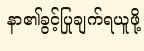နာ၏ခွင့်ပြုချက်ရယူဖို့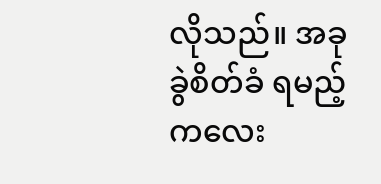လိုသည်။ အခုခွဲစိတ်ခံ ရမည့် ကလေး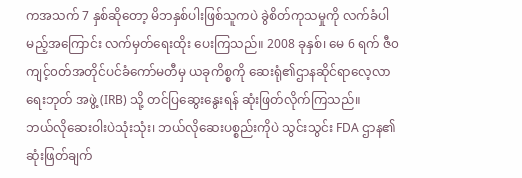ကအသက် 7 နှစ်ဆိုတော့ မိဘနှစ်ပါးဖြစ်သူကပဲ ခွဲစိတ်ကုသမှုကို လက်ခံပါမည့်အကြောင်း လက်မှတ်ရေးထိုး ပေးကြသည်။ 2008 ခုနှစ်၊ မေ 6 ရက် ဇီ၀ကျင့်၀တ်အတိုင်ပင်ခံကော်မတီမှ ယခုကိစ္စကို ဆေးရုံ၏ဌာနဆိုင်ရာလေ့လာရေးဘုတ် အဖွဲ့ (IRB) သို့ တင်ပြဆွေးနွေးရန် ဆုံးဖြတ်လိုက်ကြသည်။
ဘယ်လိုဆေးဝါးပဲသုံးသုံး၊ ဘယ်လိုဆေးပစ္စည်းကိုပဲ သွင်းသွင်း FDA ဌာန၏ ဆုံးဖြတ်ချက်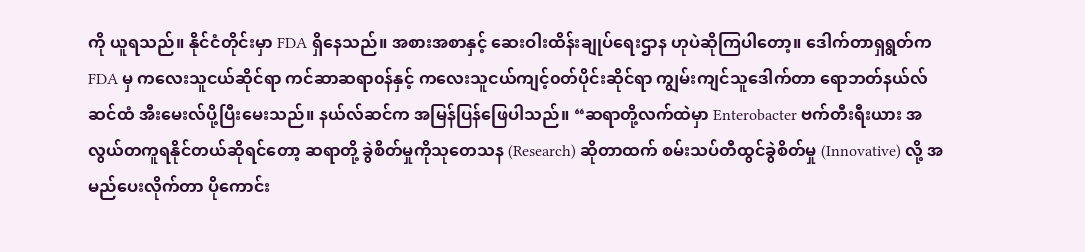ကို ယူရသည်။ နိုင်ငံတိုင်းမှာ FDA ရှိနေသည်။ အစားအစာနှင့် ဆေးဝါးထိန်းချုပ်ရေးဌာန ဟုပဲဆိုကြပါတော့။ ဒေါက်တာရှရွတ်က FDA မှ ကလေးသူငယ်ဆိုင်ရာ ကင်ဆာဆရာ၀န်နှင့် ကလေးသူငယ်ကျင့်၀တ်ပိုင်းဆိုင်ရာ ကျွမ်းကျင်သူဒေါက်တာ ရောဘတ်နယ်လ်ဆင်ထံ အီးမေးလ်ပို့ပြီးမေးသည်။ နယ်လ်ဆင်က အမြန်ပြန်ဖြေပါသည်။ “ဆရာတို့လက်ထဲမှာ Enterobacter ဗက်တီးရီးယား အလွယ်တကူရနိုင်တယ်ဆိုရင်တော့ ဆရာတို့ ခွဲစိတ်မှုကိုသုတေသန (Research) ဆိုတာထက် စမ်းသပ်တီထွင်ခွဲစိတ်မှု (Innovative) လို့ အမည်ပေးလိုက်တာ ပိုကောင်း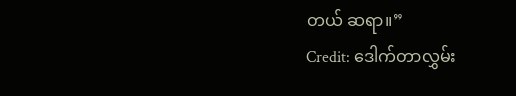တယ် ဆရာ။”
Credit: ဒေါက်တာလွှမ်း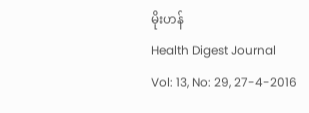မိုးဟန်
Health Digest Journal
Vol: 13, No: 29, 27-4-2016